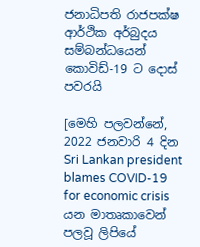ජනාධිපති රාජපක්ෂ ආර්ථික අර්බුදය සම්බන්ධයෙන් කොවිඩ්-19 ට දොස් පවරයි

[මෙහි පලවන්නේ, 2022 ජනවාරි 4 දින Sri Lankan president blames COVID-19 for economic crisis යන මාතෘකාවෙන් පලවූ ලිපියේ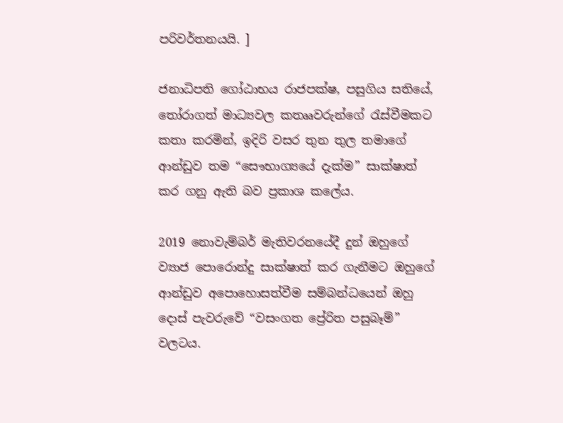පරිවර්තනයයි. ]

ජනාධිපති ගෝඨාභය රාජපක්ෂ, පසුගිය සතියේ, තෝරාගත් මාධ්‍යවල කතෲවරුන්ගේ රැස්වීමකට කතා කරමින්, ඉදිරි වසර තුන තුල තමාගේ ආන්ඩුව තම “සෞභාග්‍යයේ දැක්ම” සාක්ෂාත් කර ගනු ඇති බව ප්‍රකාශ කලේය.

2019 නොවැම්බර් මැතිවරනයේදී දුන් ඔහුගේ ව්‍යාජ පොරොන්දු සාක්ෂාත් කර ගැනීමට ඔහුගේ ආන්ඩුව අපොහොසත්වීම සම්බන්ධයෙන් ඔහු දොස් පැවරුවේ “වසංගත ප්‍රේරිත පසුබෑම්” වලටය.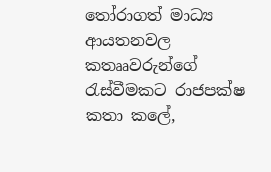තෝරාගත් මාධ්‍ය ආයතනවල කතෲවරුන්ගේ රැස්වීමකට රාජපක්ෂ කතා කලේ,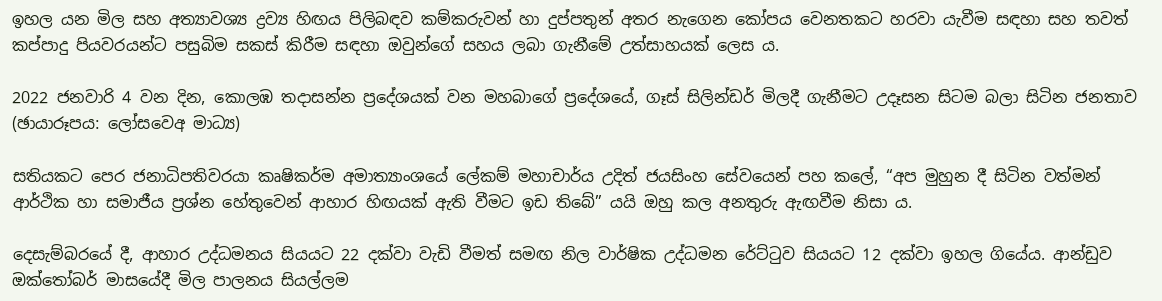ඉහල යන මිල සහ අත්‍යාවශ්‍ය ද්‍රව්‍ය හිඟය පිලිබඳව කම්කරුවන් හා දුප්පතුන් අතර නැගෙන කෝපය වෙනතකට හරවා යැවීම සඳහා සහ තවත් කප්පාදු පියවරයන්ට පසුබිම සකස් කිරීම සඳහා ඔවුන්ගේ සහය ලබා ගැනීමේ උත්සාහයක් ලෙස ය.

2022 ජනවාරි 4 වන දින, කොලඹ තදාසන්න ප්‍රදේශයක් වන මහබාගේ ප්‍රදේශයේ, ගෑස් සිලින්ඩර් මිලදී ගැනීමට උදෑසන සිටම බලා සිටින ජනතාව (ඡායාරූපය: ලෝසවෙඅ මාධ්‍ය)

සතියකට පෙර ජනාධිපතිවරයා කෘෂිකර්ම අමාත්‍යාංශයේ ලේකම් මහාචාර්ය උදිත් ජයසිංහ සේවයෙන් පහ කලේ, “අප මුහුන දී සිටින වත්මන් ආර්ථික හා සමාජීය ප්‍රශ්න හේතුවෙන් ආහාර හිඟයක් ඇති වීමට ඉඩ තිබේ” යයි ඔහු කල අනතුරු ඇඟවීම නිසා ය.

දෙසැම්බරයේ දී, ආහාර උද්ධමනය සියයට 22 දක්වා වැඩි වීමත් සමඟ නිල වාර්ෂික උද්ධමන රේට්ටුව සියයට 12 දක්වා ඉහල ගියේය. ආන්ඩුව ඔක්තෝබර් මාසයේදී මිල පාලනය සියල්ලම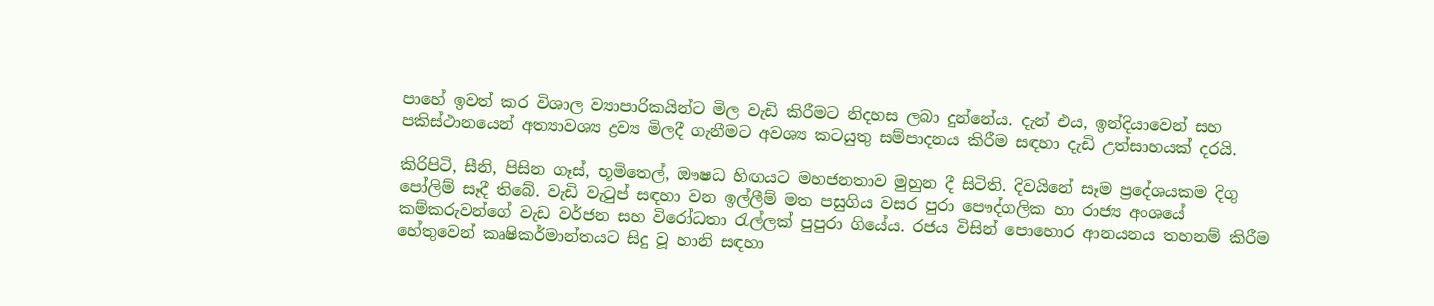පාහේ ඉවත් කර විශාල ව්‍යාපාරිකයින්ට මිල වැඩි කිරීමට නිදහස ලබා දුන්නේය. දැන් එය, ඉන්දියාවෙන් සහ පකිස්ථානයෙන් අත්‍යාවශ්‍ය ද්‍රව්‍ය මිලදී ගැනීමට අවශ්‍ය කටයුතු සම්පාදනය කිරීම සඳහා දැඩි උත්සාහයක් දරයි.

කිරිපිටි, සීනි, පිසින ගෑස්, භූමිතෙල්, ඖෂධ හිඟයට මහජනතාව මුහුන දී සිටිති. දිවයිනේ සෑම ප්‍රදේශයකම දිගු පෝලිම් සෑදී තිබේ. වැඩි වැටුප් සඳහා වන ඉල්ලීම් මත පසුගිය වසර පුරා පෞද්ගලික හා රාජ්‍ය අංශයේ කම්කරුවන්ගේ වැඩ වර්ජන සහ විරෝධතා රැල්ලක් පුපුරා ගියේය. රජය විසින් පොහොර ආනයනය තහනම් කිරීම හේතුවෙන් කෘෂිකර්මාන්තයට සිදු වූ හානි සඳහා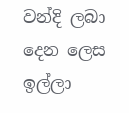වන්දි ලබා දෙන ලෙස ඉල්ලා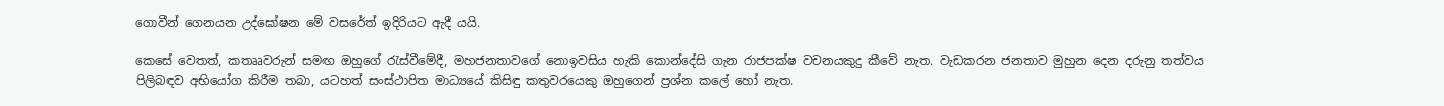ගොවීන් ගෙනයන උද්ඝෝෂන මේ වසරේත් ඉදිරියට ඇදී යයි.

කෙසේ වෙතත්, කතෲවරුන් සමඟ ඔහුගේ රැස්වීමේදී, මහජනතාවගේ නොඉවසිය හැකි කොන්දේසි ගැන රාජපක්ෂ වචනයකුදු කීවේ නැත. වැඩකරන ජනතාව මුහුන දෙන දරුනු තත්වය පිලිබඳව අභියෝග කිරීම තබා, යටහත් සංස්ථාපිත මාධ්‍යයේ කිසිඳු කතුවරයෙකු ඔහුගෙන් ප්‍රශ්න කලේ හෝ නැත.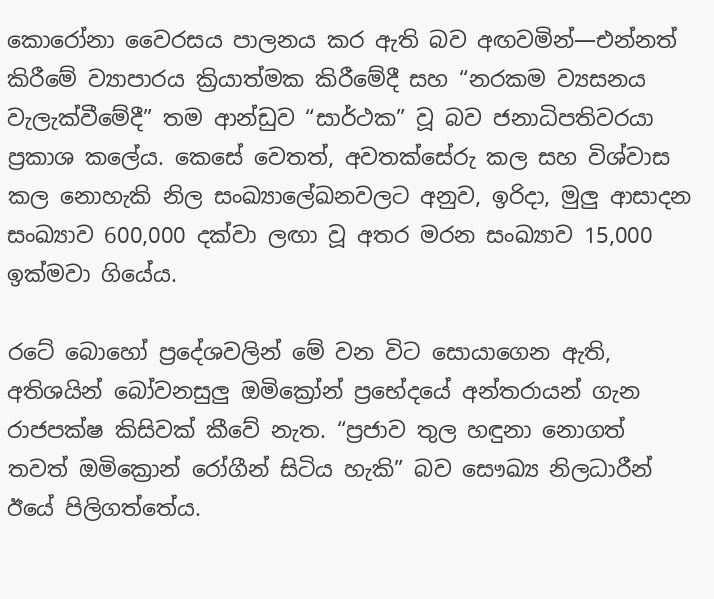කොරෝනා වෛරසය පාලනය කර ඇති බව අඟවමින්—එන්නත් කිරීමේ ව්‍යාපාරය ක්‍රියාත්මක කිරීමේදී සහ “නරකම ව්‍යසනය වැලැක්වීමේදී” තම ආන්ඩුව “සාර්ථක” වූ බව ජනාධිපතිවරයා ප්‍රකාශ කලේය. කෙසේ වෙතත්, අවතක්සේරු කල සහ විශ්වාස කල නොහැකි නිල සංඛ්‍යාලේඛනවලට අනුව, ඉරිදා, මුලු ආසාදන සංඛ්‍යාව 600,000 දක්වා ලඟා වූ අතර මරන සංඛ්‍යාව 15,000 ඉක්මවා ගියේය.

රටේ බොහෝ ප්‍රදේශවලින් මේ වන විට සොයාගෙන ඇති, අතිශයින් බෝවනසුලු ඔමික්‍රෝන් ප්‍රභේදයේ අන්තරායන් ගැන රාජපක්ෂ කිසිවක් කීවේ නැත. “ප්‍රජාව තුල හඳුනා නොගත් තවත් ඔමික්‍රොන් රෝගීන් සිටිය හැකි” බව සෞඛ්‍ය නිලධාරීන් ඊයේ පිලිගත්තේය.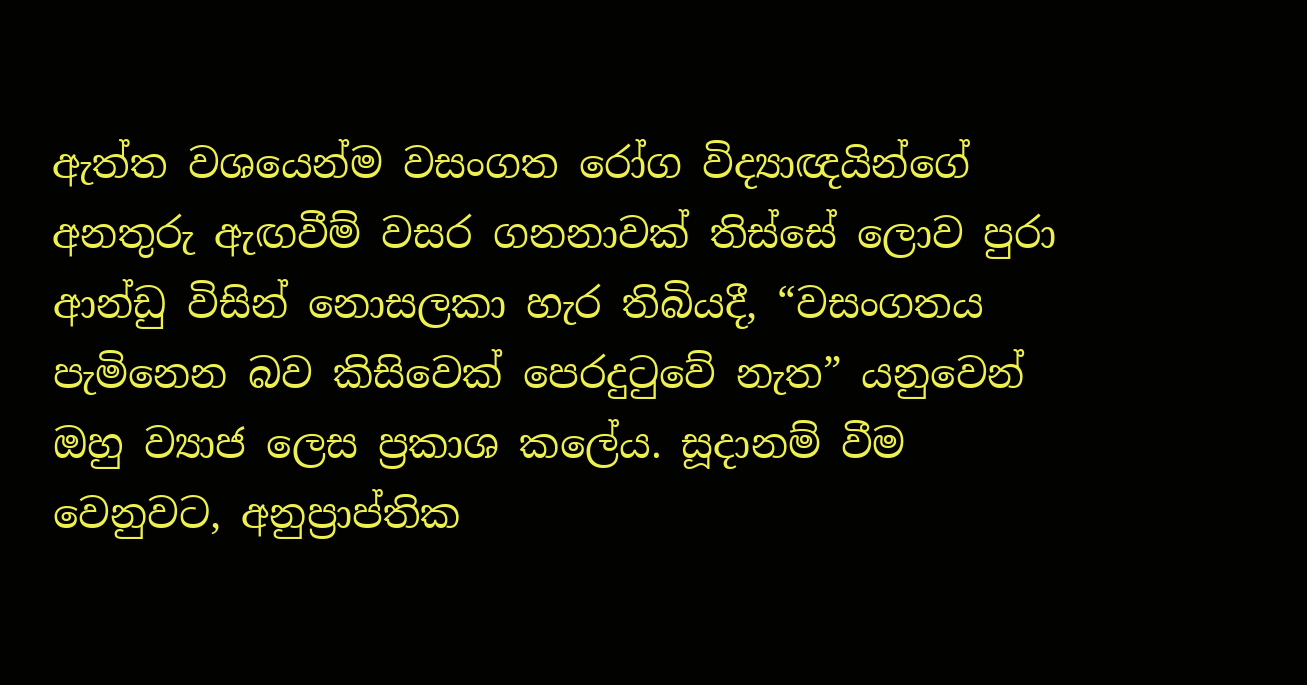ඇත්ත වශයෙන්ම වසංගත රෝග විද්‍යාඥයින්ගේ අනතුරු ඇඟවීම් වසර ගනනාවක් තිස්සේ ලොව පුරා ආන්ඩු විසින් නොසලකා හැර තිබියදී, “වසංගතය පැමිනෙන බව කිසිවෙක් පෙරදුටුවේ නැත” යනුවෙන් ඔහු ව්‍යාජ ලෙස ප්‍රකාශ කලේය. සූදානම් වීම වෙනුවට, අනුප්‍රාප්තික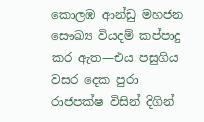කොලඹ ආන්ඩු මහජන සෞඛ්‍ය වියදම් කප්පාදු කර ඇත—එය පසුගිය වසර දෙක පුරා රාජපක්ෂ විසින් දිගින්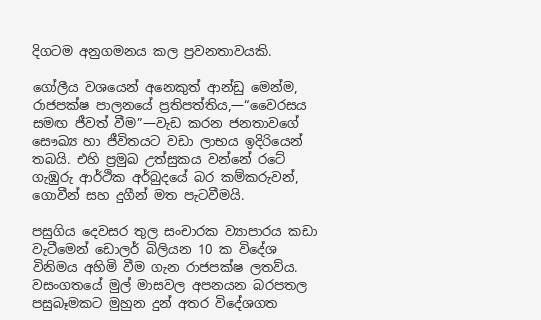දිගටම අනුගමනය කල ප්‍රවනතාවයකි.

ගෝලීය වශයෙන් අනෙකුත් ආන්ඩු මෙන්ම, රාජපක්ෂ පාලනයේ ප්‍රතිපත්තිය,—“වෛරසය සමඟ ජීවත් වීම”—වැඩ කරන ජනතාවගේ සෞඛ්‍ය හා ජීවිතයට වඩා ලාභය ඉදිරියෙන් තබයි. එහි ප්‍රමුඛ උත්සුකය වන්නේ රටේ ගැඹුරු ආර්ථික අර්බුදයේ බර කම්කරුවන්, ගොවීන් සහ දුගීන් මත පැටවීමයි.

පසුගිය දෙවසර තුල සංචාරක ව්‍යාපාරය කඩා වැටීමෙන් ඩොලර් බිලියන 10 ක විදේශ විනිමය අහිමි වීම ගැන රාජපක්ෂ ලතව්ය. වසංගතයේ මුල් මාසවල අපනයන බරපතල පසුබෑමකට මුහුන දුන් අතර විදේශගත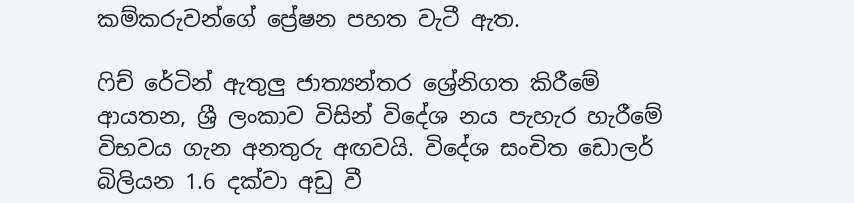කම්කරුවන්ගේ ප්‍රේෂන පහත වැටී ඇත.

ෆිච් රේටින් ඇතුලු ජාත්‍යන්තර ශ්‍රේනිගත කිරීමේ ආයතන, ශ්‍රී ලංකාව විසින් විදේශ නය පැහැර හැරීමේ විභවය ගැන අනතුරු අඟවයි. විදේශ සංචිත ඩොලර් බිලියන 1.6 දක්වා අඩු වී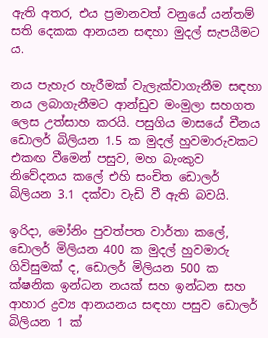ඇති අතර, එය ප්‍රමානවත් වනුයේ යන්තම් සති දෙකක ආනයන සඳහා මුදල් සැපයීමට ය.

නය පැහැර හැරීමක් වැලැක්වාගැනීම සඳහා නය ලබාගැනීමට ආන්ඩුව මංමුලා සහගත ලෙස උත්සාහ කරයි. පසුගිය මාසයේ චීනය ඩොලර් බිලියන 1.5 ක මුදල් හුවමාරුවකට එකඟ වීමෙන් පසුව, මහ බැංකුව නිවේදනය කලේ එහි සංචිත ඩොලර් බිලියන 3.1 දක්වා වැඩි වී ඇති බවයි.

ඉරිදා, මෝනිං පුවත්පත වාර්තා කලේ, ඩොලර් මිලියන 400 ක මුදල් හුවමාරු ගිවිසුමක් ද, ඩොලර් මිලියන 500 ක ක්ෂනික ඉන්ධන නයක් සහ ඉන්ධන සහ ආහාර ද්‍රව්‍ය ආනයනය සඳහා පසුව ඩොලර් බිලියන 1 ක්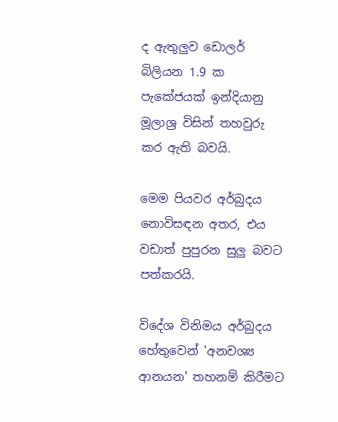ද ඇතුලුව ඩොලර් බිලියන 1.9 ක පැකේජයක් ඉන්දියානු මූලාශ්‍ර විසින් තහවුරු කර ඇති බවයි.

මෙම පියවර අර්බුදය නොවිසඳන අතර, එය වඩාත් පුපුරන සුලු බවට පත්කරයි.

විදේශ විනිමය අර්බුදය හේතුවෙන් 'අනවශ්‍ය ආනයන' තහනම් කිරීමට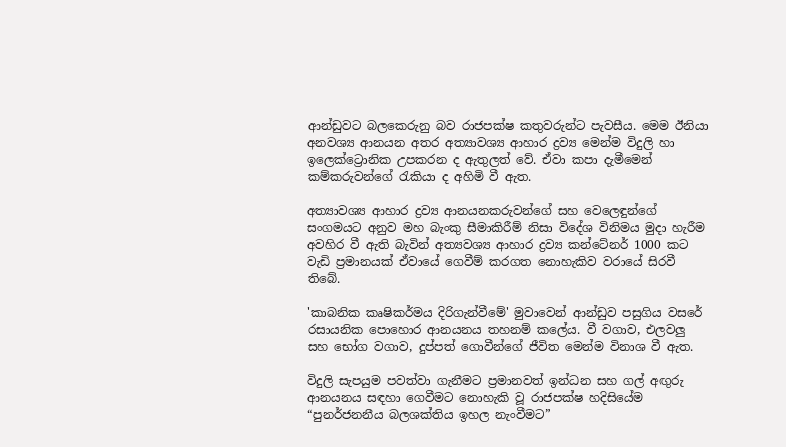ආන්ඩුවට බලකෙරුනු බව රාජපක්ෂ කතුවරුන්ට පැවසීය. මෙම ඊනියා අනවශ්‍ය ආනයන අතර අත්‍යාවශ්‍ය ආහාර ද්‍රව්‍ය මෙන්ම විදුලි හා ඉලෙක්ට්‍රොනික උපකරන ද ඇතුලත් වේ. ඒවා කපා දැමීමෙන් කම්කරුවන්ගේ රැකියා ද අහිමි වී ඇත.

අත්‍යාවශ්‍ය ආහාර ද්‍රව්‍ය ආනයනකරුවන්ගේ සහ වෙලෙඳුන්ගේ සංගමයට අනුව මහ බැංකු සීමාකිරීම් නිසා විදේශ විනිමය මුදා හැරීම අවහිර වී ඇති බැවින් අත්‍යවශ්‍ය ආහාර ද්‍රව්‍ය කන්ටේනර් 1000 කට වැඩි ප්‍රමානයක් ඒවායේ ගෙවීම් කරගත නොහැකිව වරායේ සිරවී තිබේ.

'කාබනික කෘෂිකර්මය දිරිගැන්වීමේ' මුවාවෙන් ආන්ඩුව පසුගිය වසරේ රසායනික පොහොර ආනයනය තහනම් කලේය. වී වගාව, එලවලු සහ භෝග වගාව, දුප්පත් ගොවීන්ගේ ජීවිත මෙන්ම විනාශ වී ඇත.

විදුලි සැපයුම පවත්වා ගැනීමට ප්‍රමානවත් ඉන්ධන සහ ගල් අඟුරු ආනයනය සඳහා ගෙවීමට නොහැකි වූ රාජපක්ෂ හදිසියේම “පුනර්ජනනීය බලශක්තිය ඉහල නැංවීමට”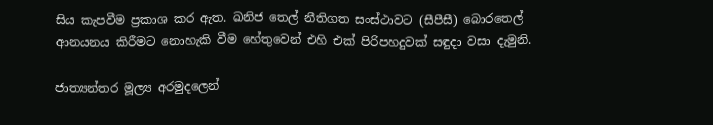සිය කැපවීම ප්‍රකාශ කර ඇත. ඛනිජ තෙල් නීතිගත සංස්ථාවට (සීපීසී) බොරතෙල් ආනයනය කිරීමට නොහැකි වීම හේතුවෙන් එහි එක් පිරිපහදුවක් සඳුදා වසා දැමුනි.

ජාත්‍යන්තර මූල්‍ය අරමුදලෙන්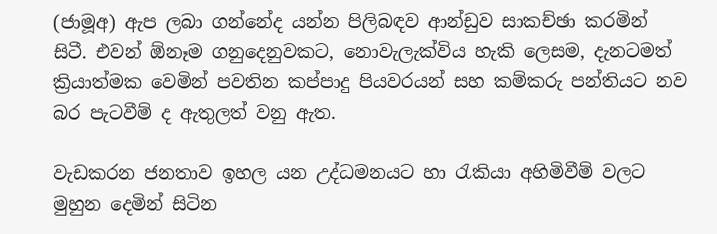(ජාමූඅ) ඇප ලබා ගන්නේද යන්න පිලිබඳව ආන්ඩුව සාකච්ඡා කරමින් සිටී. එවන් ඕනෑම ගනුදෙනුවකට, නොවැලැක්විය හැකි ලෙසම, දැනටමත් ක්‍රියාත්මක වෙමින් පවතින කප්පාදු පියවරයන් සහ කම්කරු පන්තියට නව බර පැටවීම් ද ඇතුලත් වනු ඇත.

වැඩකරන ජනතාව ඉහල යන උද්ධමනයට හා රැකියා අහිමිවීම් වලට මුහුන දෙමින් සිටින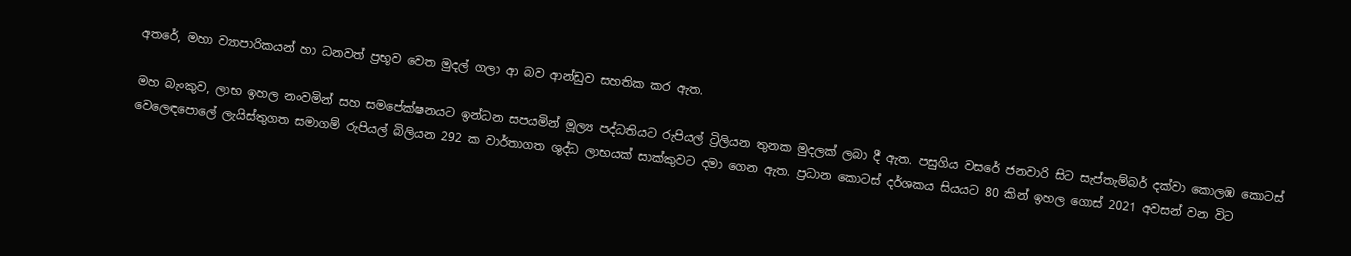අතරේ, මහා ව්‍යාපාරිකයන් හා ධනවත් ප්‍රභූව වෙත මුදල් ගලා ආ බව ආන්ඩුව සහතික කර ඇත.

මහ බැංකුව, ලාභ ඉහල නංවමින් සහ සමපේක්ෂනයට ඉන්ධන සපයමින් මූල්‍ය පද්ධතියට රුපියල් ට්‍රිලියන තුනක මුදලක් ලබා දී ඇත. පසුගිය වසරේ ජනවාරි සිට සැප්තැම්බර් දක්වා කොලඹ කොටස් වෙලෙඳපොලේ ලැයිස්තුගත සමාගම් රුපියල් බිලියන 292 ක වාර්තාගත ශුද්ධ ලාභයක් සාක්කුවට දමා ගෙන ඇත. ප්‍රධාන කොටස් දර්ශකය සියයට 80 කින් ඉහල ගොස් 2021 අවසන් වන විට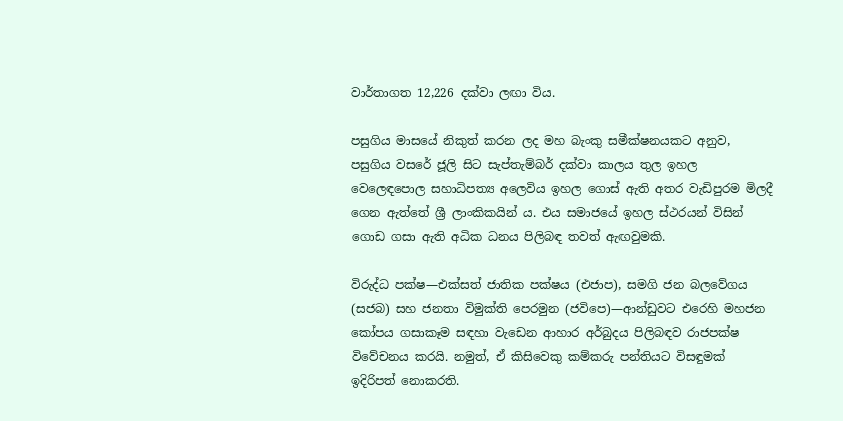වාර්තාගත 12,226 දක්වා ලඟා විය.

පසුගිය මාසයේ නිකුත් කරන ලද මහ බැංකු සමීක්ෂනයකට අනුව, පසුගිය වසරේ ජූලි සිට සැප්තැම්බර් දක්වා කාලය තුල ඉහල වෙලෙඳපොල සහාධිපත්‍ය අලෙවිය ඉහල ගොස් ඇති අතර වැඩිපුරම මිලදී ගෙන ඇත්තේ ශ්‍රී ලාංකිකයින් ය. එය සමාජයේ ඉහල ස්ථරයන් විසින් ගොඩ ගසා ඇති අධික ධනය පිලිබඳ තවත් ඇඟවුමකි.

විරුද්ධ පක්ෂ—එක්සත් ජාතික පක්ෂය (එජාප), සමගි ජන බලවේගය (සජබ) සහ ජනතා විමුක්ති පෙරමුන (ජවිපෙ)—ආන්ඩුවට එරෙහි මහජන කෝපය ගසාකෑම සඳහා වැඩෙන ආහාර අර්බුදය පිලිබඳව රාජපක්ෂ විවේචනය කරයි. නමුත්, ඒ කිසිවෙකු කම්කරු පන්තියට විසඳුමක් ඉදිරිපත් නොකරති.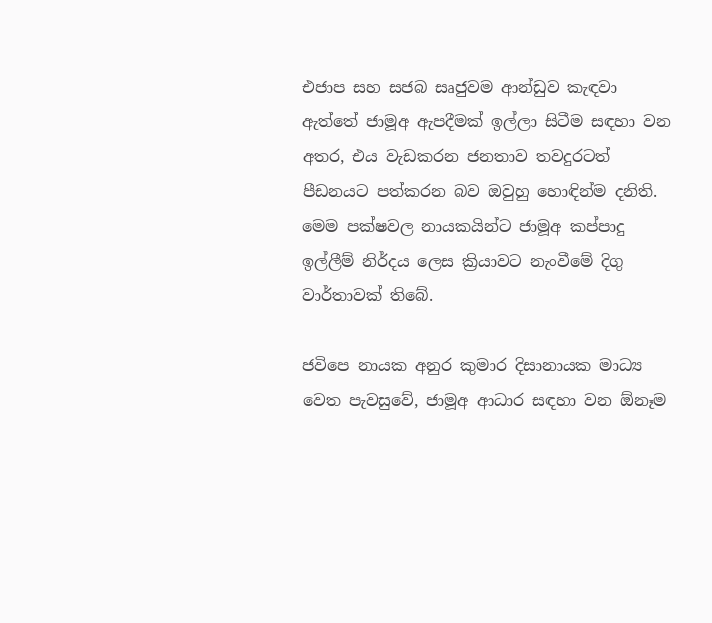එජාප සහ සජබ සෘජුවම ආන්ඩුව කැඳවා ඇත්තේ ජාමූඅ ඇපදීමක් ඉල්ලා සිටීම සඳහා වන අතර, එය වැඩකරන ජනතාව තවදුරටත් පීඩනයට පත්කරන බව ඔවුහු හොඳින්ම දනිති. මෙම පක්ෂවල නායකයින්ට ජාමූඅ කප්පාදු ඉල්ලීම් නිර්දය ලෙස ක්‍රියාවට නැංවීමේ දිගු වාර්තාවක් තිබේ.

ජවිපෙ නායක අනුර කුමාර දිසානායක මාධ්‍ය වෙත පැවසුවේ, ජාමූඅ ආධාර සඳහා වන ඕනෑම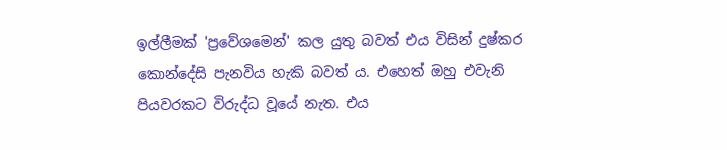ඉල්ලීමක් 'ප්‍රවේශමෙන්' කල යුතු බවත් එය විසින් දුෂ්කර කොන්දේසි පැනවිය හැකි බවත් ය. එහෙත් ඔහු එවැනි පියවරකට විරුද්ධ වූයේ නැත. එය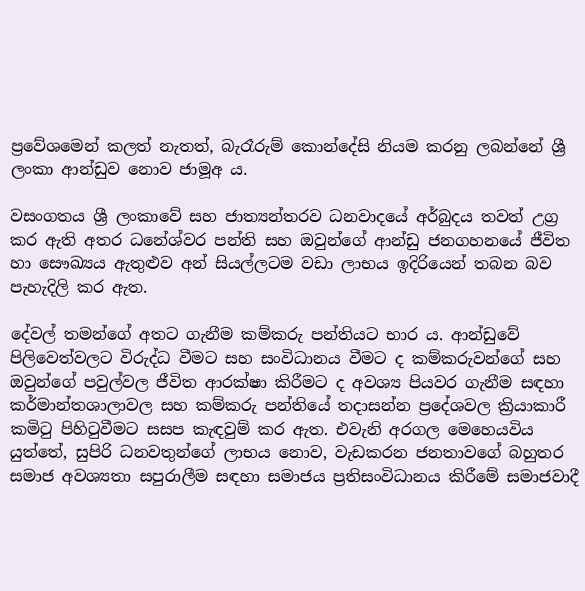ප්‍රවේශමෙන් කලත් නැතත්, බැරෑරුම් කොන්දේසි නියම කරනු ලබන්නේ ශ්‍රී ලංකා ආන්ඩුව නොව ජාමූඅ ය.

වසංගතය ශ්‍රී ලංකාවේ සහ ජාත්‍යන්තරව ධනවාදයේ අර්බුදය තවත් උග්‍ර කර ඇති අතර ධනේශ්වර පන්ති සහ ඔවුන්ගේ ආන්ඩු ජනගහනයේ ජීවිත හා සෞඛ්‍යය ඇතුළුව අන් සියල්ලටම වඩා ලාභය ඉදිරියෙන් තබන බව පැහැදිලි කර ඇත.

දේවල් තමන්ගේ අතට ගැනීම කම්කරු පන්තියට භාර ය. ආන්ඩුවේ පිලිවෙත්වලට විරුද්ධ වීමට සහ සංවිධානය වීමට ද කම්කරුවන්ගේ සහ ඔවුන්ගේ පවුල්වල ජීවිත ආරක්ෂා කිරීමට ද අවශ්‍ය පියවර ගැනීම සඳහා කර්මාන්තශාලාවල සහ කම්කරු පන්තියේ තදාසන්න ප්‍රදේශවල ක්‍රියාකාරී කමිටු පිහිටුවීමට සසප කැඳවුම් කර ඇත. එවැනි අරගල මෙහෙයවිය යුත්තේ, සුපිරි ධනවතුන්ගේ ලාභය නොව, වැඩකරන ජනතාවගේ බහුතර සමාජ අවශ්‍යතා සපුරාලීම සඳහා සමාජය ප්‍රතිසංවිධානය කිරීමේ සමාජවාදී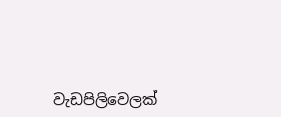වැඩපිලිවෙලක්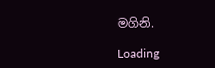මගිනි.

Loading